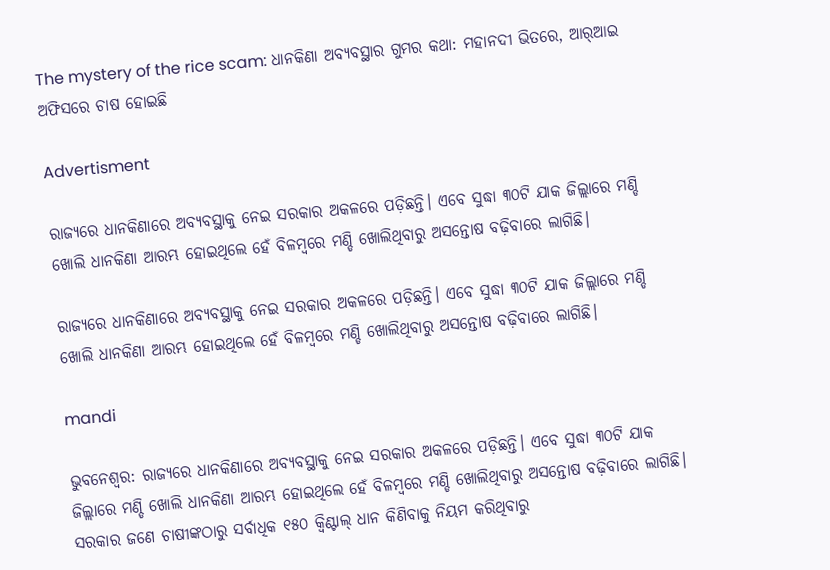The mystery of the rice scam: ଧାନକିଣା ଅବ୍ୟବସ୍ଥାର ଗୁମର କଥା: ମହାନଦୀ ଭିତରେ, ଆର୍‌ଆଇ ଅଫିସରେ ଚାଷ ହୋଇଛି

Advertisment

ରାଜ୍ୟରେ ଧାନକିଣାରେ ଅବ୍ୟବସ୍ଥାକୁ ନେଇ ସରକାର ଅକଳରେ ପଡ଼ିଛନ୍ତି। ଏବେ ସୁଦ୍ଧା ୩୦ଟି ଯାକ ଜିଲ୍ଲାରେ ମଣ୍ଡି ଖୋଲି ଧାନକିଣା ଆରମ୍ଭ ‌ହୋଇଥିଲେ ହେଁ ବିଳମ୍ବରେ ମଣ୍ଡି ଖୋଲିଥିବାରୁ ଅସନ୍ତୋଷ ବଢ଼ିବାରେ ଲାଗିଛି।

ରାଜ୍ୟରେ ଧାନକିଣାରେ ଅବ୍ୟବସ୍ଥାକୁ ନେଇ ସରକାର ଅକଳରେ ପଡ଼ିଛନ୍ତି। ଏବେ ସୁଦ୍ଧା ୩୦ଟି ଯାକ ଜିଲ୍ଲାରେ ମଣ୍ଡି ଖୋଲି ଧାନକିଣା ଆରମ୍ଭ ‌ହୋଇଥିଲେ ହେଁ ବିଳମ୍ବରେ ମଣ୍ଡି ଖୋଲିଥିବାରୁ ଅସନ୍ତୋଷ ବଢ଼ିବାରେ ଲାଗିଛି।

mandi

ଭୁବନେଶ୍ବର: ରାଜ୍ୟରେ ଧାନକିଣାରେ ଅବ୍ୟବସ୍ଥାକୁ ନେଇ ସରକାର ଅକଳରେ ପଡ଼ିଛନ୍ତି। ଏବେ ସୁଦ୍ଧା ୩୦ଟି ଯାକ ଜିଲ୍ଲାରେ ମଣ୍ଡି ଖୋଲି ଧାନକିଣା ଆରମ୍ଭ ‌ହୋଇଥିଲେ ହେଁ ବିଳମ୍ବରେ ମଣ୍ଡି ଖୋଲିଥିବାରୁ ଅସନ୍ତୋଷ ବଢ଼ିବାରେ ଲାଗିଛି। ସରକାର ଜଣେ ଚାଷୀଙ୍କଠାରୁ ସର୍ବାଧିକ ୧୫୦ କ୍ବିଣ୍ଟାଲ୍‌ ଧାନ କିଣିବାକୁ ନିୟମ କରିଥିବାରୁ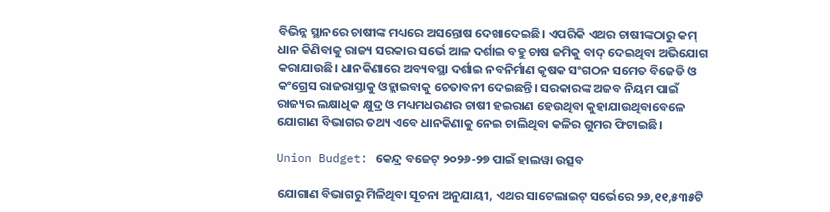ବିଭିନ୍ନ ସ୍ଥାନରେ ଚାଷୀଙ୍କ ମଧ୍ୟରେ ଅସନ୍ତୋଷ ଦେଖାଦେଇଛି। ଏପରିକି ଏଥର ଚାଷୀଙ୍କଠାରୁ କମ୍‌ ଧାନ କିଣିବାକୁ ରାଜ୍ୟ ସରକାର ସର୍ଭେ ଆଳ ଦର୍ଶାଇ ବହୁ ଚାଷ ଜମିକୁ ବାଦ୍‌ ଦେଇଥିବା ଅଭିଯୋଗ କରାଯାଉଛି। ଧାନକିଣାରେ ଅବ୍ୟବସ୍ଥା ‌ଦର୍ଶାଇ ନବନିର୍ମାଣ କୃଷକ ସଂଗଠନ ସମେତ ବିଜେଡି ଓ କଂଗ୍ରେସ ରାଜରାସ୍ତାକୁ ଓହ୍ଲାଇବାକୁ ଚେତାବନୀ ଦେଇଛନ୍ତି। ସରକାରଙ୍କ ଅଜବ ନିୟମ ପାଇଁ ରାଜ୍ୟର ଲକ୍ଷାଧିକ କ୍ଷୁଦ୍ର ଓ ମଧ୍ୟମଧରଣର ଚାଷୀ ହଇରାଣ ହେଉଥିବା କୁହାଯାଉଥିବାବେଳେ ଯୋଗାଣ ବିଭାଗର ତଥ୍ୟ ଏବେ ଧାନକିଣାକୁ ନେଇ ଚାଲିଥିବା କଳିର ଗୁମର ଫିଟାଇଛି।

Union Budget: କେନ୍ଦ୍ର ବଜେଟ୍ ୨୦୨୬-୨୭ ପାଇଁ ହାଲୱା ଉତ୍ସବ

ଯୋଗାଣ ବିଭାଗରୁ ମିଳିଥିବା ସୂଚନା ଅନୁଯାୟୀ, ଏଥର ସାଟେଲାଇଟ୍ ସର୍ଭେରେ ୨୬,୧୧,୫୩୫ଟି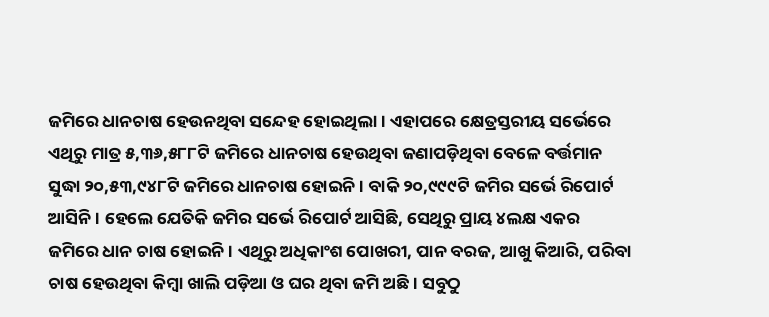ଜମିରେ ଧାନଚାଷ ହେଉନଥିବା ସନ୍ଦେହ ହୋଇଥିଲା। ଏହାପରେ କ୍ଷେତ୍ରସ୍ତରୀୟ ସର୍ଭେରେ ଏଥିରୁ ମାତ୍ର ୫,୩୬,୫୮୮ଟି ଜମିରେ ଧାନଚାଷ ହେଉଥିବା ଜଣାପଡ଼ିଥିବା ବେଳେ ବର୍ତ୍ତମାନ ସୁଦ୍ଧା ୨୦,୫୩,୯୪୮ଟି ଜମିରେ ଧାନଚାଷ ହୋଇନି। ବାକି ୨୦,୯୯୯ଟି ଜମିର ସର୍ଭେ ରିପୋର୍ଟ ଆସିନି। ହେଲେ ଯେତିକି ଜମି‌ର ସର୍ଭେ ରିପୋର୍ଟ ଆସିଛି, ସେଥିରୁ ପ୍ରାୟ ୪ଲକ୍ଷ ଏକର ଜମିରେ ଧାନ ଚାଷ ହୋଇନି। ଏଥିରୁ ଅଧିକାଂଶ ପୋଖରୀ, ପାନ ବରଜ, ଆଖୁ କିଆରି, ପରିବା ଚାଷ ହେଉଥିବା କିମ୍ବା ଖାଲି ପଡ଼ିଆ ଓ ଘର ଥିବା ଜମି ଅଛି। ‌ସବୁଠୁ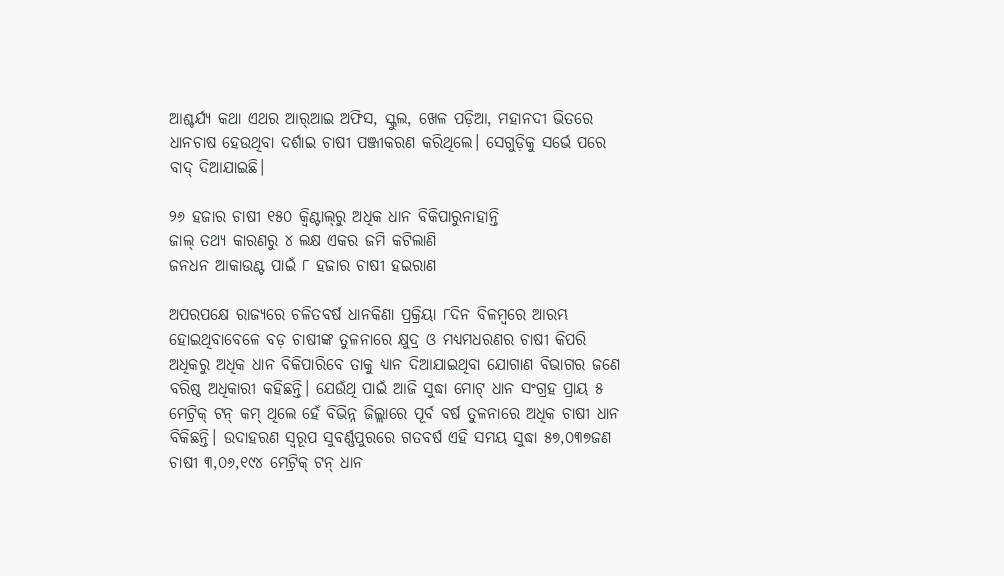ଆଶ୍ଚର୍ଯ୍ୟ କଥା ଏଥର ଆର୍‌ଆଇ ଅଫିସ, ସ୍କୁଲ, ଖେଳ ପଡ଼ିଆ, ମହାନଦୀ ଭିତରେ ଧାନଚାଷ ହେଉଥିବା ଦର୍ଶାଇ ଚାଷୀ ପଞ୍ଜୀକରଣ କରିଥିଲେ। ସେଗୁଡ଼ିକୁ ସର୍ଭେ ପରେ ବାଦ୍‌ ଦିଆଯାଇଛି।

୨୬ ହଜାର ଚାଷୀ ୧୫୦ କ୍ବିଣ୍ଟାଲ୍‌ରୁ ଅଧିକ ଧାନ ବିକିପାରୁନାହାନ୍ତି
ଜାଲ୍ ତଥ୍ୟ କାରଣରୁ ୪ ଲକ୍ଷ ଏକର ଜମି କଟିଲାଣି
ଜନଧନ ଆକାଉଣ୍ଟ ପାଇଁ ୮ ହଜାର ଚାଷୀ ହଇରାଣ

ଅପରପକ୍ଷେ ରାଜ୍ୟରେ ଚଳିତବର୍ଷ ଧାନକିଣା ପ୍ରକ୍ରିୟା ୮ଦିନ ବିଳମ୍ବରେ ଆରମ୍ଭ ହୋଇଥିବାବେଳେ ବଡ଼ ଚାଷୀଙ୍କ ତୁଳନାରେ କ୍ଷୁଦ୍ର ଓ ମଧ୍ୟମଧରଣର ଚାଷୀ କିପରି ଅଧିକରୁ ଅଧିକ ଧାନ ବିକିପାରିବେ ତାକୁ ଧ୍ୟାନ ଦିଆଯାଇଥିବା ଯୋଗାଣ ବିଭାଗର ଜଣେ ବରିଷ୍ଠ ଅଧିକାରୀ କହିଛନ୍ତି। ଯେଉଁଥି ପାଇଁ ଆଜି ସୁଦ୍ଧା ମୋଟ୍ ଧାନ ସଂଗ୍ରହ ପ୍ରାୟ ୫ ମେଟ୍ରିକ୍‌ ଟନ୍ କମ୍‌ ଥିଲେ ହେଁ ବିଭିନ୍ନ ଜିଲ୍ଲାରେ ପୂର୍ବ ବର୍ଷ ତୁଳନାରେ ଅଧିକ ଚାଷୀ ଧାନ ବିକିଛନ୍ତି। ଉଦାହରଣ ସ୍ବରୂପ ସୁବର୍ଣ୍ଣପୁରରେ ଗତବର୍ଷ ଏହି ସମୟ ସୁଦ୍ଧା ୫୭,୦୩୭ଜଣ ଚାଷୀ ୩,୦୬,୧୯୪ ମେଟ୍ରିକ୍‌ ଟନ୍ ଧାନ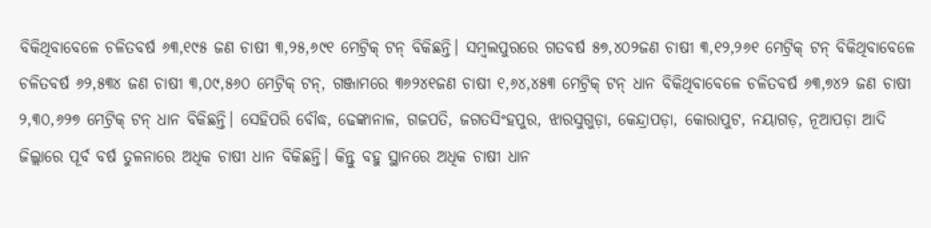ବିକିଥିବାବେଳେ ଚଳିତବର୍ଷ ୬୩,୧୯୫ ଜଣ ଚାଷୀ ୩,୨୫,୬୯୧ ମେଟ୍ରିକ୍‌ ଟନ୍‌ ବିକିଛନ୍ତି। ସମ୍ବଲପୁରରେ ଗତବର୍ଷ ୫୭,୪୦୨ଜଣ ଚାଷୀ ୩,୧୨,୨୬୧ ମେଟ୍ରିକ୍‌ ଟନ୍ ବିକିଥିବାବେଳେ ଚଳିତବର୍ଷ ୬୨,୫୩୪ ଜଣ ଚାଷୀ ୩,୦୯,୫୬୦ ମେଟ୍ରିକ୍‌ ଟନ୍, ଗଞ୍ଜାମରେ ୩୬୨୪୧ଜଣ ଚାଷୀ ୧,୬୪,୪୫୩ ମେଟ୍ରିକ୍‌ ଟନ୍ ଧାନ ବିକିଥିବାବେଳେ ଚଳିତବର୍ଷ ୬୩,୭୪୨ ଜଣ ଚାଷୀ ୨,୩୦,୬୨୭ ମେଟ୍ରିକ୍‌ ଟନ୍ ଧାନ ବିକିଛନ୍ତି। ସେହିପରି ବୌଦ୍ଧ, ଢେଙ୍କାନାଳ, ଗଜପତି, ଜଗତସିଂହପୁର, ଝାରସୁଗୁଡ଼ା, କେନ୍ଦ୍ରାପଡ଼ା, କୋରାପୁଟ, ନୟାଗଡ଼, ନୂଆପଡ଼ା ଆଦି ଜିଲ୍ଲାରେ ପୂର୍ବ ବର୍ଷ ତୁଳନାରେ ଅଧିକ ଚାଷୀ ଧାନ ବିକିଛନ୍ତି। କିନ୍ତୁ ବହୁ ସ୍ଥାନରେ ଅଧିକ ଚାଷୀ ଧାନ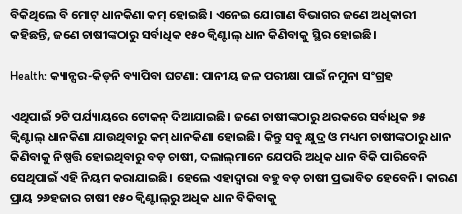ବିକିଥିଲେ ବି ମୋଟ୍ ଧାନକିଣା କମ୍ ହୋଇଛି। ଏନେଇ ଯୋଗାଣ ବିଭାଗର ଜଣେ ଅଧିକାରୀ କହିଛନ୍ତି, ଜଣେ ଚାଷୀଙ୍କଠାରୁ ସର୍ବାଧିକ ୧୫୦ କ୍ବିଣ୍ଟାଲ୍‌ ଧାନ କିଣିବାକୁ ସ୍ଥିର ହୋଇଛି।

Health: କ୍ୟାନ୍ସର-କିଡ୍‌ନି ବ୍ୟାପିବା ଘଟଣା: ପାନୀୟ ଜଳ ପରୀକ୍ଷା ପାଇଁ ନମୁନା ସଂଗ୍ରହ

ଏଥିପାଇଁ ୨ଟି ପର୍ଯ୍ୟାୟରେ ଟୋକନ୍ ଦିଆଯାଇଛି। ଜଣେ ଚାଷୀଙ୍କଠାରୁ ଥରକରେ ସର୍ବାଧିକ ୭୫ କ୍ବିଣ୍ଟାଲ୍‌ ଧାନକିଣା ଯାଉଥିବାରୁ କମ୍ ଧାନକିଣା ହୋଇଛି। କିନ୍ତୁ ସବୁ ‌କ୍ଷୁଦ୍ର ଓ ମଧ୍ୟମ ଚାଷୀଙ୍କଠାରୁ ଧାନ କିଣିବାକୁ ନିଷ୍ପତ୍ତି ହୋଇଥିବାରୁ ବଡ଼ ଚାଷୀ, ଦଲାଲ୍‌ମାନେ ଯେପରି ଅଧିକ ଧାନ ବିକି ପାରିବେନି ସେଥିପାଇଁ ଏହି ନିୟମ କରାଯାଇଛି। ହେଲେ ଏହାଦ୍ବାରା ବହୁ ବଡ଼ ଚାଷୀ ପ୍ରଭାବିତ ହେବେନି। କାରଣ ପ୍ରାୟ ୨୬ହଜାର ଚାଷୀ ୧୫୦ କ୍ବିଣ୍ଟାଲ୍‌ରୁ ଅଧିକ ଧାନ ବିକିବାକୁ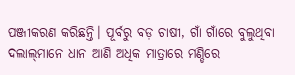ପଞ୍ଜୀକରଣ କରିଛନ୍ତି। ପୂର୍ବରୁ ବଡ଼ ଚାଷୀ, ଗାଁ ଗାଁରେ ବୁଲୁଥିବା ଦଲାଲ୍‌ମାନେ ଧାନ ଆଣି ଅଧିକ ମାତ୍ରାରେ ମଣ୍ଡିରେ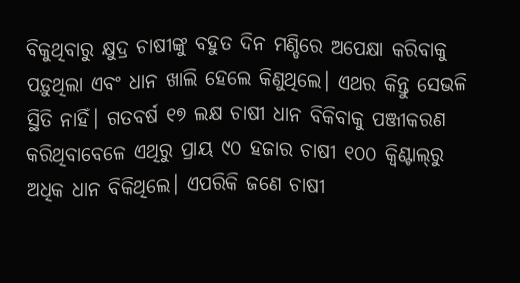ବିକୁଥିବାରୁ କ୍ଷୁଦ୍ର ଚାଷୀଙ୍କୁ ବହୁତ ଦିନ ମଣ୍ଡିରେ ଅପେକ୍ଷା କରିବାକୁ ପଡ଼ୁଥିଲା ଏବଂ ଧାନ ଖାଲି ହେଲେ କିଣୁଥିଲେ। ଏଥର କିନ୍ତୁ ସେଭଳି ସ୍ଥିତି ନାହିଁ। ଗତବର୍ଷ ୧୭ ଲକ୍ଷ ଚାଷୀ ଧାନ ବିକିବାକୁ ପଞ୍ଜୀକରଣ କରିଥିବାବେଳେ ଏଥିରୁ ପ୍ରାୟ ୯୦ ହଜାର ଚାଷୀ ୧୦୦ କ୍ବିଣ୍ଟାଲ୍‌ରୁ ଅଧିକ ଧାନ ବିକିଥିଲେ। ଏପରିକି ଜଣେ ଚାଷୀ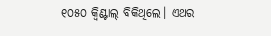୧୦୫୦ କ୍ବିଣ୍ଟାଲ୍‌ ବିକିଥିଲେ। ଏଥର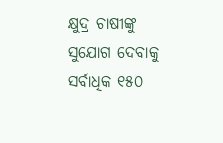କ୍ଷୁଦ୍ର ଚାଷୀଙ୍କୁ ସୁଯୋଗ ଦେବାକୁ ସର୍ବାଧିକ ୧୫୦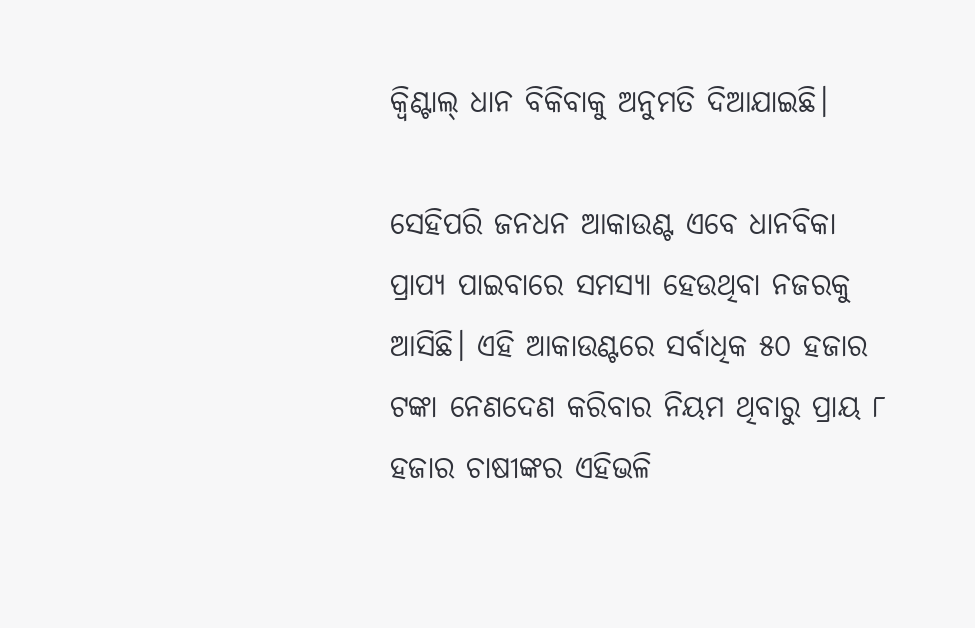କ୍ବିଣ୍ଟାଲ୍‌ ଧାନ ବିକିବାକୁ ଅନୁମତି ଦିଆଯାଇଛି।

ସେହିପରି ଜନଧନ ଆକାଉଣ୍ଟ ଏବେ ଧାନବିକା ପ୍ରାପ୍ୟ ପାଇବାରେ ସମସ୍ୟା ହେଉଥିବା ନଜରକୁ ଆସିଛି। ଏହି ଆକାଉଣ୍ଟରେ ସର୍ବାଧିକ ୫୦ ହଜାର ଟଙ୍କା ନେଣଦେଣ କରିବାର ନିୟମ ଥିବାରୁ ପ୍ରାୟ ୮ ହଜାର ଚାଷୀଙ୍କର ଏହିଭଳି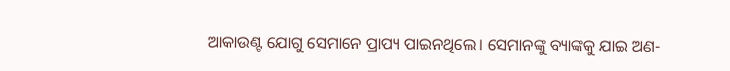ଆକାଉଣ୍ଟ ଯୋଗୁ ସେମାନେ ପ୍ରାପ୍ୟ ପାଇନଥିଲେ। ସେମାନଙ୍କୁ ବ୍ୟାଙ୍କକୁ ଯାଇ ଅଣ-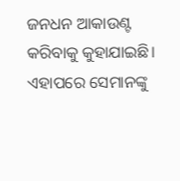ଜନଧନ ଆକାଉଣ୍ଟ କରିବାକୁ କୁହାଯାଇଛି। ଏହା‌ପରେ ସେମାନଙ୍କୁ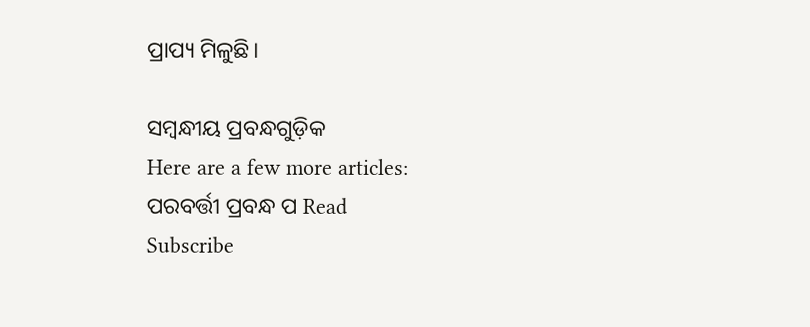ପ୍ରାପ୍ୟ ମିଳୁଛି।

ସମ୍ବନ୍ଧୀୟ ପ୍ରବନ୍ଧଗୁଡ଼ିକ
Here are a few more articles:
ପରବର୍ତ୍ତୀ ପ୍ରବନ୍ଧ ପ Read
Subscribe